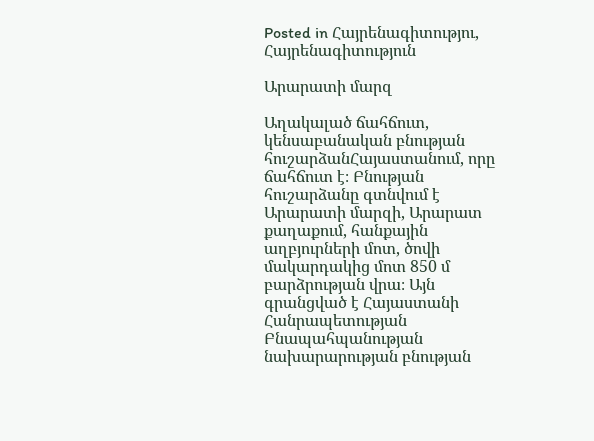Posted in Հայրենագիտությու, Հայրենագիտություն

Արարատի մարզ

Աղակալած ճահճուտ, կենսաբանական բնության հուշարձանՀայաստանում, որը ճահճուտ է։ Բնության հուշարձանը գտնվում է Արարատի մարզի, Արարատ քաղաքում, հանքային աղբյուրների մոտ, ծովի մակարդակից մոտ 850 մ բարձրության վրա։ Այն գրանցված է Հայաստանի Հանրապետության Բնապահպանության նախարարության բնության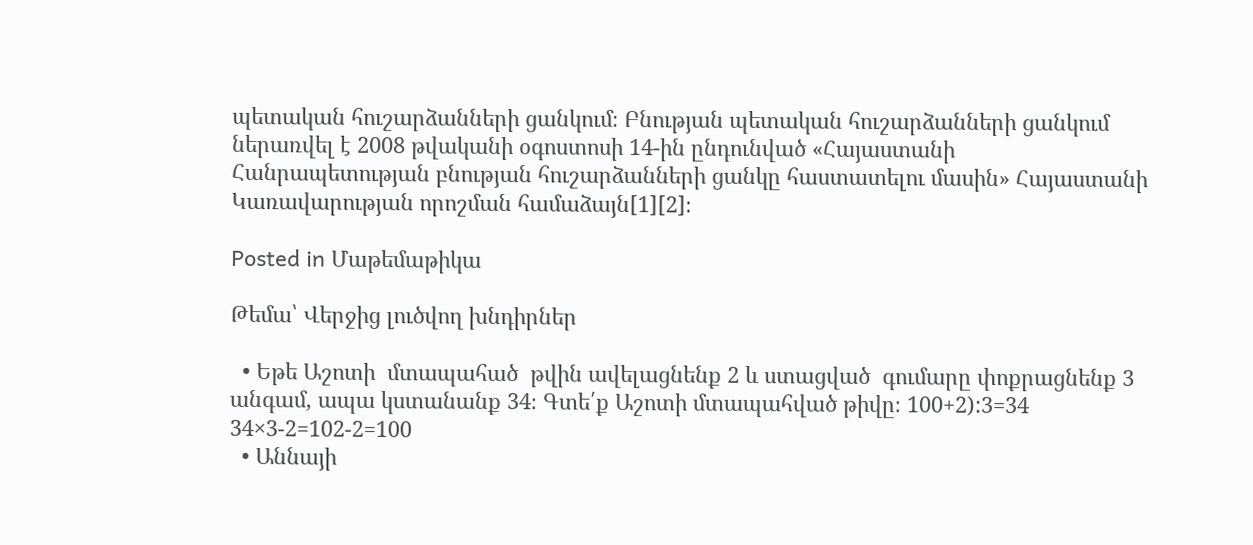պետական հուշարձանների ցանկում։ Բնության պետական հուշարձանների ցանկում ներառվել է 2008 թվականի օգոստոսի 14-ին ընդունված «Հայաստանի Հանրապետության բնության հուշարձանների ցանկը հաստատելու մասին» Հայաստանի Կառավարության որոշման համաձայն[1][2]։

Posted in Մաթեմաթիկա

Թեմա՝ Վերջից լուծվող խնդիրներ

  • Եթե Աշոտի  մտապահած  թվին ավելացնենք 2 և ստացված  գումարը փոքրացնենք 3 անգամ, ապա կստանանք 34։ Գտե՛ք Աշոտի մտապահված թիվը։ 100+2):3=34 34×3-2=102-2=100
  • Աննայի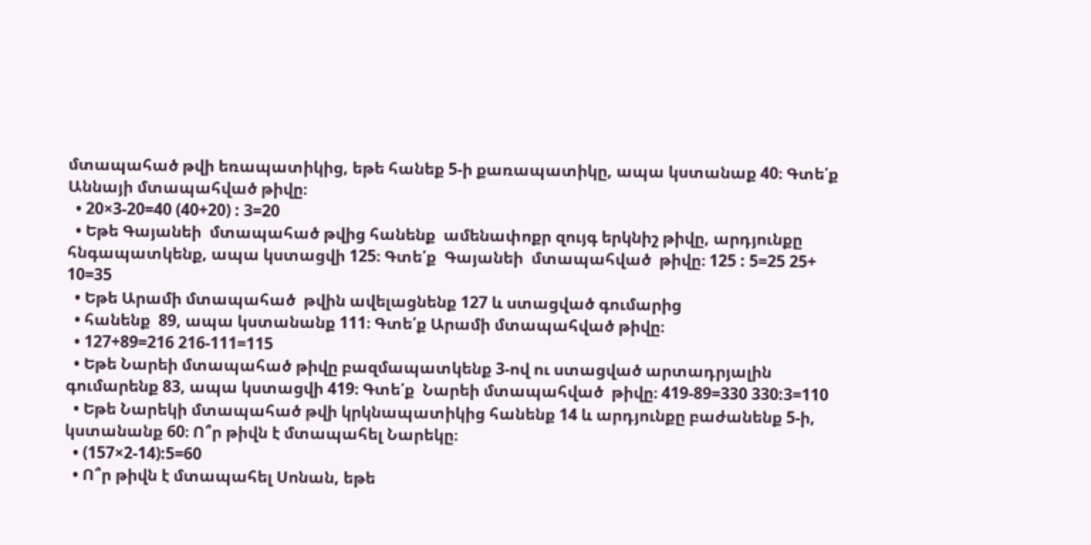մտապահած թվի եռապատիկից, եթե հանեք 5-ի քառապատիկը, ապա կստանաք 40։ Գտե՛ք Աննայի մտապահված թիվը։
  • 20×3-20=40 (40+20) : 3=20
  • Եթե Գայանեի  մտապահած թվից հանենք  ամենափոքր զույգ երկնիշ թիվը, արդյունքը հնգապատկենք, ապա կստացվի 125։ Գտե՛ք  Գայանեի  մտապահված  թիվը։ 125 : 5=25 25+ 10=35
  • Եթե Արամի մտապահած  թվին ավելացնենք 127 և ստացված գումարից
  • հանենք  89, ապա կստանանք 111։ Գտե՛ք Արամի մտապահված թիվը։
  • 127+89=216 216-111=115
  • Եթե Նարեի մտապահած թիվը բազմապատկենք 3-ով ու ստացված արտադրյալին  գումարենք 83, ապա կստացվի 419։ Գտե՛ք  Նարեի մտապահված  թիվը։ 419-89=330 330:3=110
  • Եթե Նարեկի մտապահած թվի կրկնապատիկից հանենք 14 և արդյունքը բաժանենք 5-ի, կստանանք 60։ Ո՞ր թիվն է մտապահել Նարեկը։
  • (157×2-14):5=60
  • Ո՞ր թիվն է մտապահել Սոնան, եթե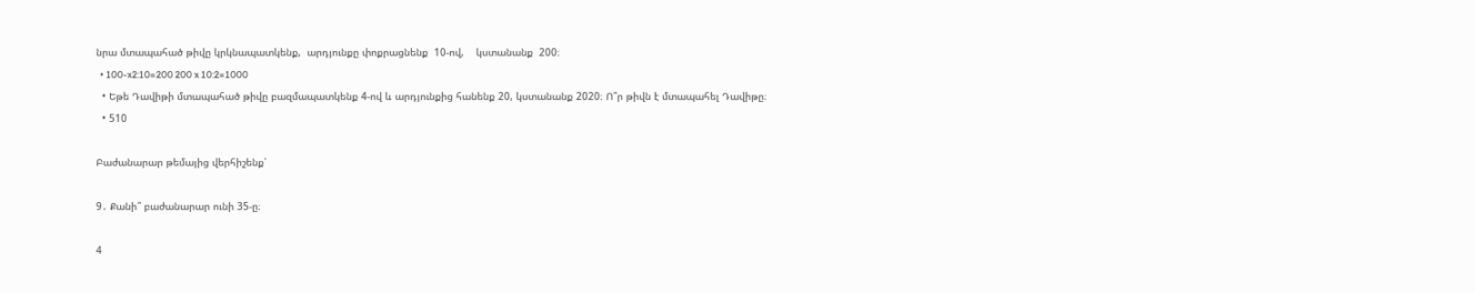նրա մտապահած թիվը կրկնապատկենք,  արդյունքը փոքրացնենք  10-ով,    կստանանք  200։
  • 100-x2:10=200 200 x 10:2=1000
  • Եթե Դավիթի մտապահած թիվը բազմապատկենք 4-ով և արդյունքից հանենք 20, կստանանք 2020։ Ո՞ր թիվն է մտապահել Դավիթը։
  • 510

Բաժանարար թեմայից վերհիշենք՝

9․ Քանի՞ բաժանարար ունի 35-ը։

4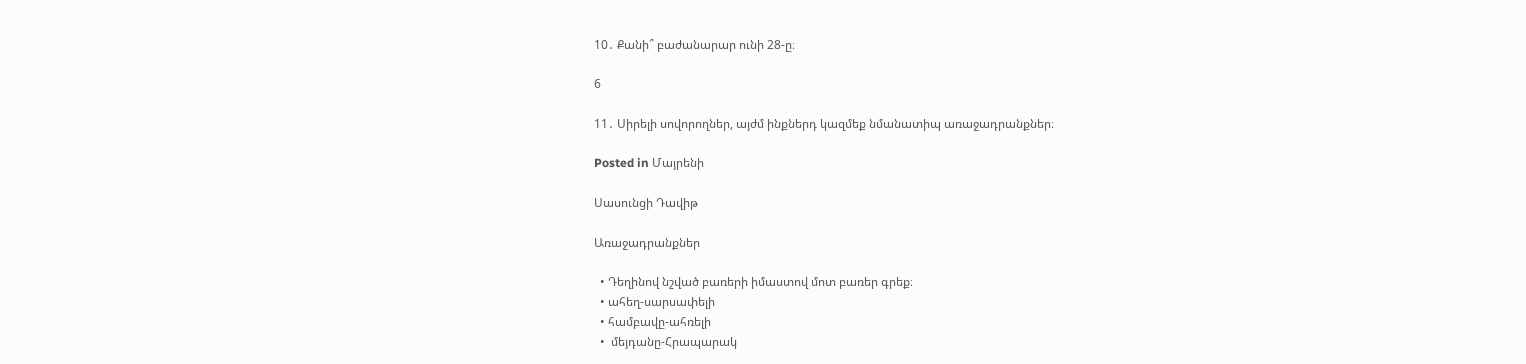10․ Քանի՞ բաժանարար ունի 28-ը։

6

11․ Սիրելի սովորողներ, այժմ ինքներդ կազմեք նմանատիպ առաջադրանքներ։

Posted in Մայրենի

Սասունցի Դավիթ

Առաջադրանքներ

  • Դեղինով նշված բառերի իմաստով մոտ բառեր գրեք։
  • ահեղ-սարսափելի
  • համբավը-ահռելի
  •  մեյդանը-Հրապարակ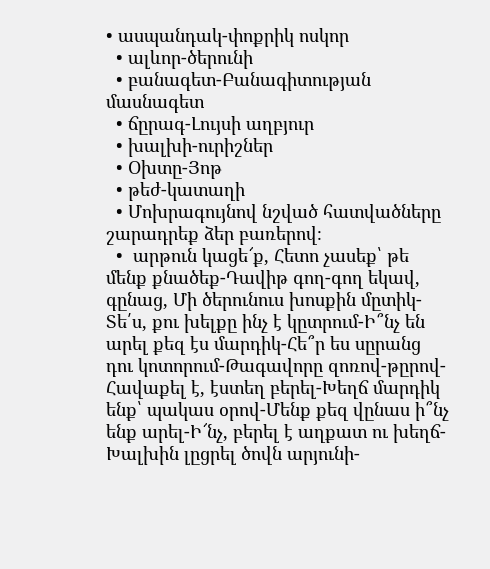• ասպանդակ-փոքրիկ ոսկոր
  • ալևոր-ծերունի
  • բանագետ-Բանագիտության մասնագետ
  • ճըրագ-Լույսի աղբյուր
  • խալխի-ուրիշներ
  • Օխտը-Յոթ
  • թեժ-կատաղի
  • Մոխրագույնով նշված հատվածները շարադրեք ձեր բառերով։
  •  արթուն կացե՜ք, Հետո չասեք՝ թե մենք քնածեք-Դավիթ գող-գող եկավ, գընաց, Մի ծերունուս խոսքին մըտիկ-Տե՛ս, քու խելքը ինչ է կըտրում-Ի՞նչ են արել քեզ էս մարդիկ-Հե՞ր ես սըրանց դու կոտորում-Թագավորը զոռով-թըրով-Հավաքել է, էստեղ բերել-Խեղճ մարդիկ ենք՝ պակաս օրով-Մենք քեզ վընաս ի՞նչ ենք արել-Ի՜նչ, բերել է աղքատ ու խեղճ-Խալխին լըցրել ծովն արյունի-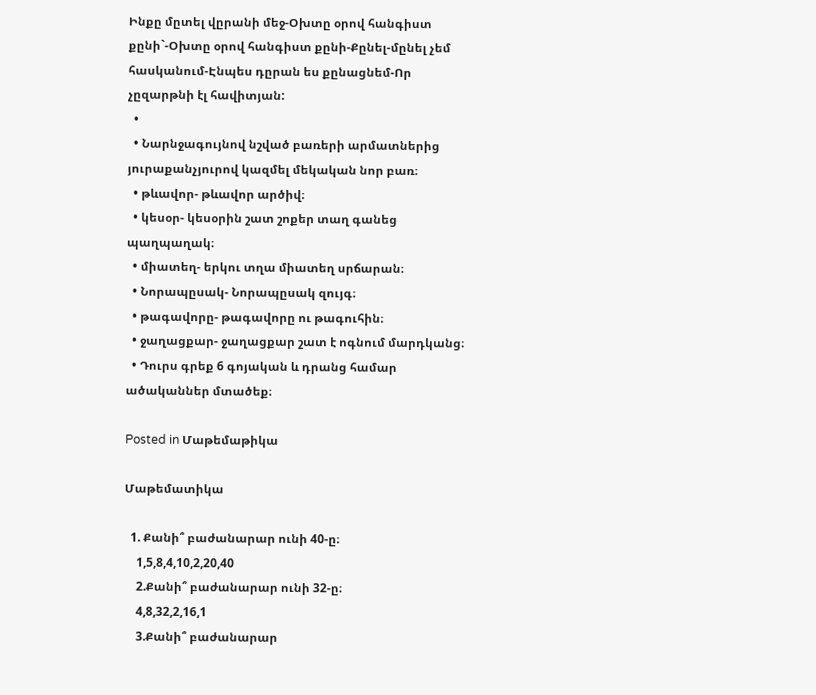Ինքը մըտել վըրանի մեջ-Օխտը օրով հանգիստ քընի`-Օխտը օրով հանգիստ քընի-Քընել-մընել չեմ հասկանում-Էնպես դըրան ես քընացնեմ-Որ չըզարթնի էլ հավիտյան:
  •
  • Նարնջագույնով նշված բառերի արմատներից յուրաքանչյուրով կազմել մեկական նոր բառ։
  • թևավոր- թևավոր արծիվ։
  • կեսօր- կեսօրին շատ շոքեր տաղ գանեց պաղպաղակ։
  • միատեղ- երկու տղա միատեղ սրճարան։
  • Նորապըսակ- Նորապըսակ զույգ։
  • թագավորը- թագավորը ու թագուհին։
  • ջաղացքար- ջաղացքար շատ է ոգնում մարդկանց։
  • Դուրս գրեք 6 գոյական և դրանց համար ածականներ մտածեք։

Posted in Մաթեմաթիկա

Մաթեմատիկա

  1. Քանի՞ բաժանարար ունի 40-ը։
    1,5,8,4,10,2,20,40
    2.Քանի՞ բաժանարար ունի 32-ը։
    4,8,32,2,16,1
    3.Քանի՞ բաժանարար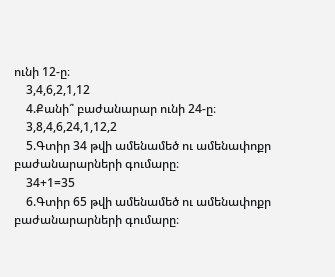ունի 12-ը։
    3,4,6,2,1,12
    4.Քանի՞ բաժանարար ունի 24-ը։
    3,8,4,6,24,1,12,2
    5.Գտիր 34 թվի ամենամեծ ու ամենափոքր բաժանարարների գումարը։
    34+1=35
    6.Գտիր 65 թվի ամենամեծ ու ամենափոքր բաժանարարների գումարը։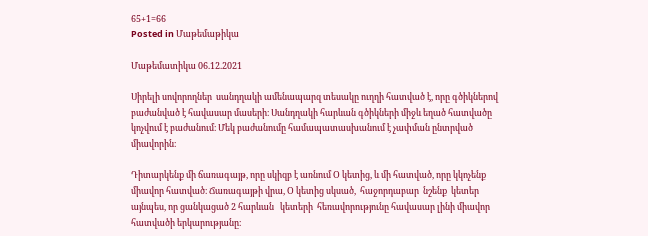65+1=66
Posted in Մաթեմաթիկա

Մաթեմատիկա 06.12.2021

Սիրելի սովորողներ  սանդղակի ամենապարզ տեսակը ուղղի հատված է, որը գծիկներով բաժանված է հավասար մասերի։ Սանդղակի հարևան գծիկների միջև եղած հատվածը կոչվում է բաժանում։ Մեկ բաժանումը համապատասխանում է չափման ընտրված միավորին։

Դիտարկենք մի ճառագայթ, որը սկիզբ է առնում Օ կետից, և մի հատված, որը կկոչենք միավոր հատված։ Ճառագայթի վրա, Օ կետից սկսած,  հաջորդաբար  նշենք  կետեր այնպես, որ ցանկացած 2 հարևան   կետերի  հեռավորությունը հավասար լինի միավոր հատվածի երկարությանը։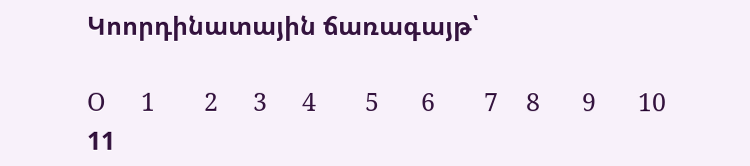Կոորդինատային ճառագայթ՝

O     1       2     3     4       5      6       7    8      9      10   11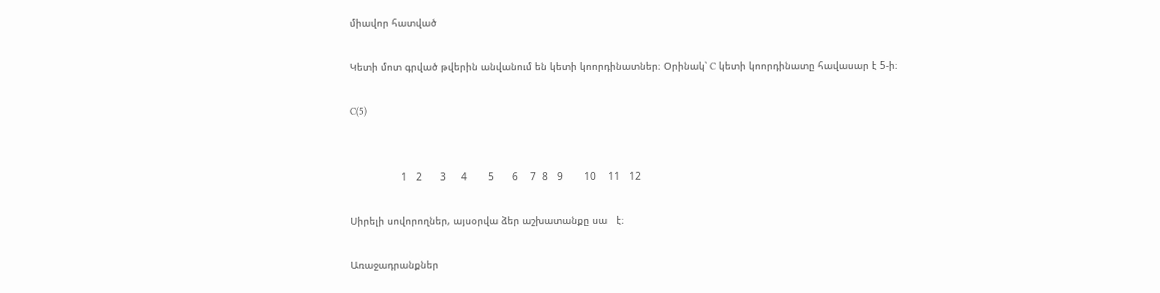միավոր հատված

Կետի մոտ գրված թվերին անվանում են կետի կոորդինատներ։ Օրինակ՝ C կետի կոորդինատը հավասար է 5-ի։

C(5)


                 1   2      3     4       5      6    7  8   9       10    11   12

Սիրելի սովորողներ, այսօրվա ձեր աշխատանքը սա   է։

Առաջադրանքներ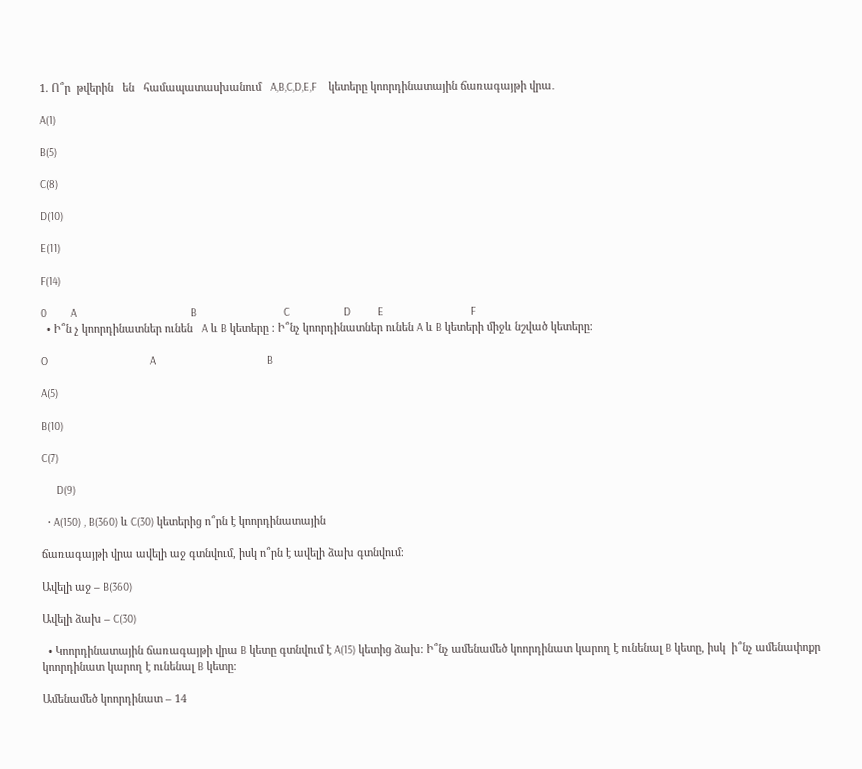1. Ո՞ր  թվերին   են   համապատասխանում   A,B,C,D,E,F    կետերը կոորդինատային ճառագայթի վրա․

A(1)

B(5)

C(8)

D(10)

E(11)

F(14)

0        A                                      B                             C                  D         E                             F
  • Ի՞ն չ կոորդինատներ ունեն   A և B կետերը ։ Ի՞նչ կոորդինատներ ունեն A և B կետերի միջև նշված կետերը։

O                                  A                                     B

A(5)

B(10)

C(7)

     D(9)

  • A(150) , B(360) և C(30) կետերից ո՞րն է կոորդինատային

ճառագայթի վրա ավելի աջ գտնվում, իսկ ո՞րն է ավելի ձախ գտնվում։

Ավելի աջ – B(360)

Ավելի ձախ – C(30)

  • Կոորդինատային ճառագայթի վրա B կետը գտնվում է A(15) կետից ձախ։ Ի՞նչ ամենամեծ կոորդինատ կարող է ունենալ B կետը, իսկ  ի՞նչ ամենափոքր                               կոորդինատ կարող է ունենալ B կետը։

Ամենամեծ կոորդինատ – 14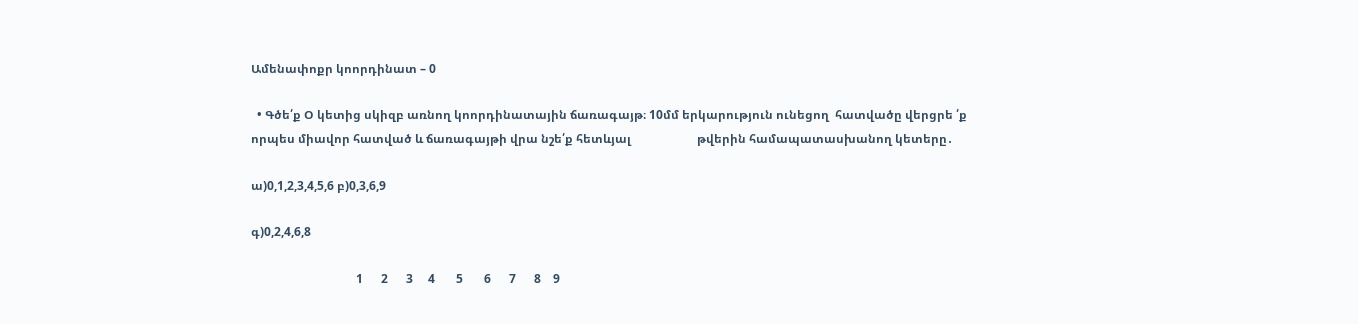Ամենափոքր կոորդինատ – 0

  • Գծե՛ք Օ կետից սկիզբ առնող կոորդինատային ճառագայթ։ 10մմ երկարություն ունեցող  հատվածը վերցրե ՛ք   որպես միավոր հատված և ճառագայթի վրա նշե՛ք հետևյալ                      թվերին համապատասխանող կետերը․

ա)0,1,2,3,4,5,6 բ)0,3,6,9

գ)0,2,4,6,8

                                   1      2      3     4       5       6      7      8    9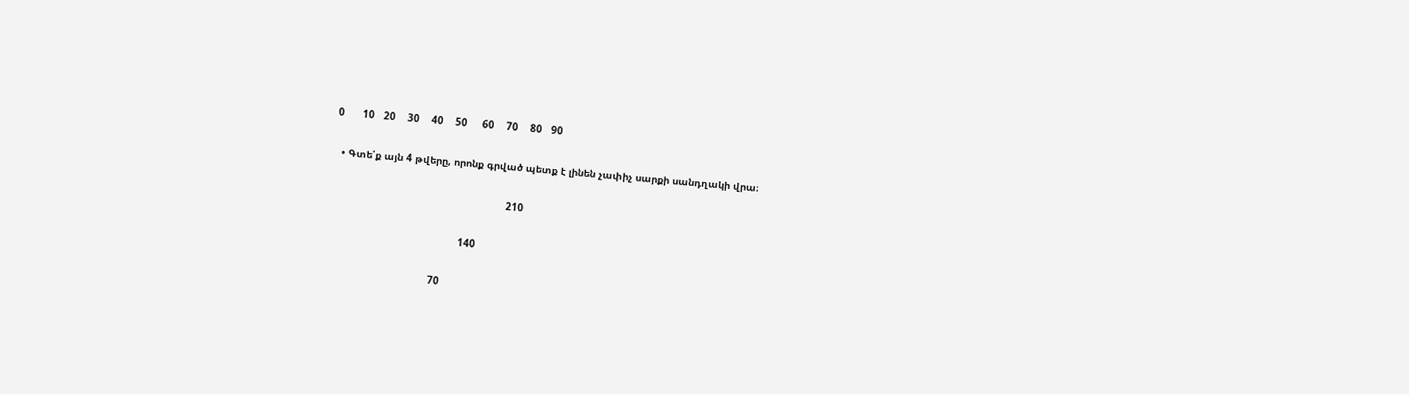0      10   20    30    40    50     60    70    80   90

  • Գտե՛ք այն 4 թվերը, որոնք գրված պետք է լինեն չափիչ սարքի սանդղակի վրա։

                                                          210

                                           140

                                  70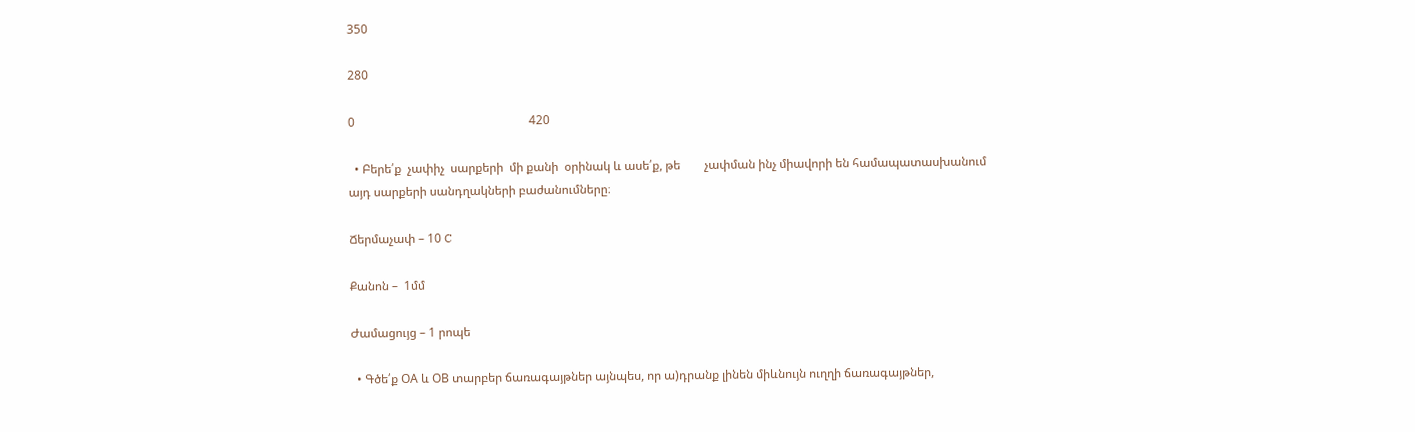350

280

0                                                          420

  • Բերե՛ք  չափիչ  սարքերի  մի քանի  օրինակ և ասե՛ք, թե        չափման ինչ միավորի են համապատասխանում այդ սարքերի սանդղակների բաժանումները։

Ճերմաչափ – 10 C

Քանոն –  1մմ

Ժամացույց – 1 րոպե

  • Գծե՛ք ՕA և ՕB տարբեր ճառագայթներ այնպես, որ ա)դրանք լինեն միևնույն ուղղի ճառագայթներ,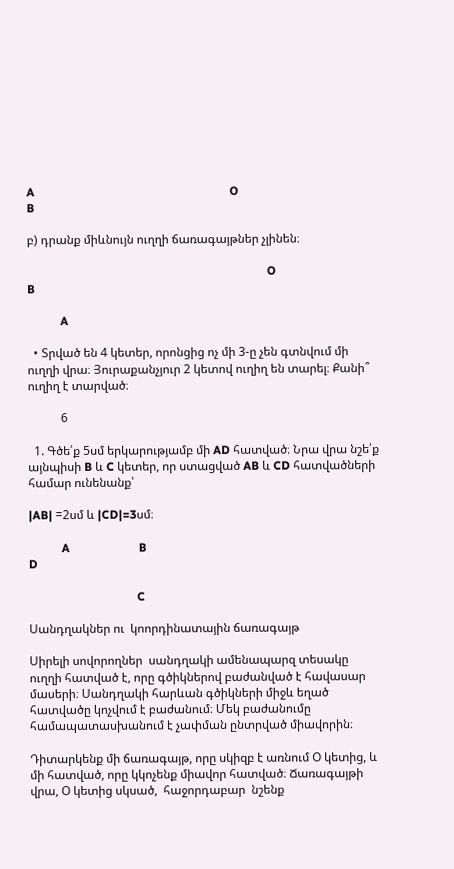A                                                                 O                                                                        B

բ) դրանք միևնույն ուղղի ճառագայթներ չլինեն։

                                                                                O                                                                                               B

           A

  • Տրված են 4 կետեր, որոնցից ոչ մի 3-ը չեն գտնվում մի ուղղի վրա։ Յուրաքանչյուր 2 կետով ուղիղ են տարել։ Քանի՞ ուղիղ է տարված։

           6

  1. Գծե՛ք 5սմ երկարությամբ մի AD հատված։ Նրա վրա նշե՛ք այնպիսի B և C կետեր, որ ստացված AB և CD հատվածների համար ունենանք՝

|AB| =2սմ և |CD|=3սմ։

           A                       B                                                                                    D

                                    C

Սանդղակներ ու  կոորդինատային ճառագայթ

Սիրելի սովորողներ  սանդղակի ամենապարզ տեսակը ուղղի հատված է, որը գծիկներով բաժանված է հավասար մասերի։ Սանդղակի հարևան գծիկների միջև եղած հատվածը կոչվում է բաժանում։ Մեկ բաժանումը համապատասխանում է չափման ընտրված միավորին։

Դիտարկենք մի ճառագայթ, որը սկիզբ է առնում Օ կետից, և մի հատված, որը կկոչենք միավոր հատված։ Ճառագայթի վրա, Օ կետից սկսած,  հաջորդաբար  նշենք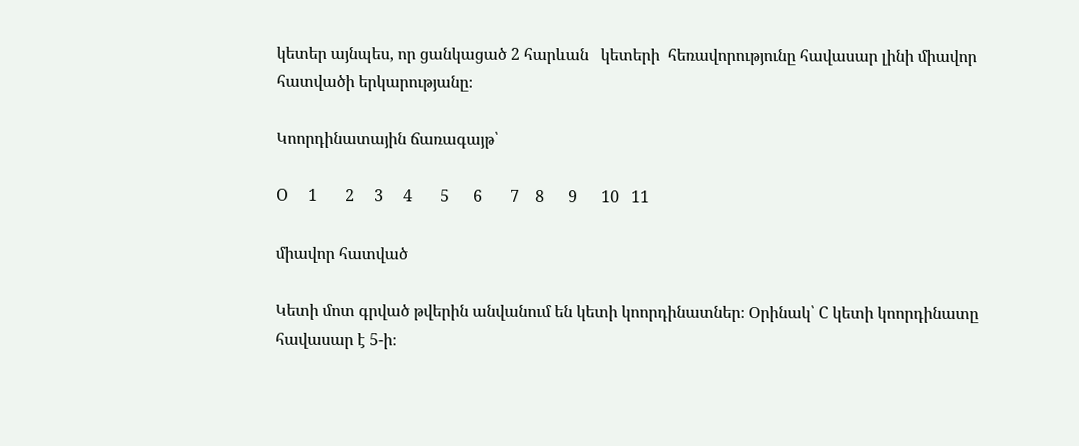կետեր այնպես, որ ցանկացած 2 հարևան   կետերի  հեռավորությունը հավասար լինի միավոր հատվածի երկարությանը։

Կոորդինատային ճառագայթ՝

O     1       2     3     4       5      6       7    8      9      10   11

միավոր հատված

Կետի մոտ գրված թվերին անվանում են կետի կոորդինատներ։ Օրինակ՝ C կետի կոորդինատը հավասար է 5-ի։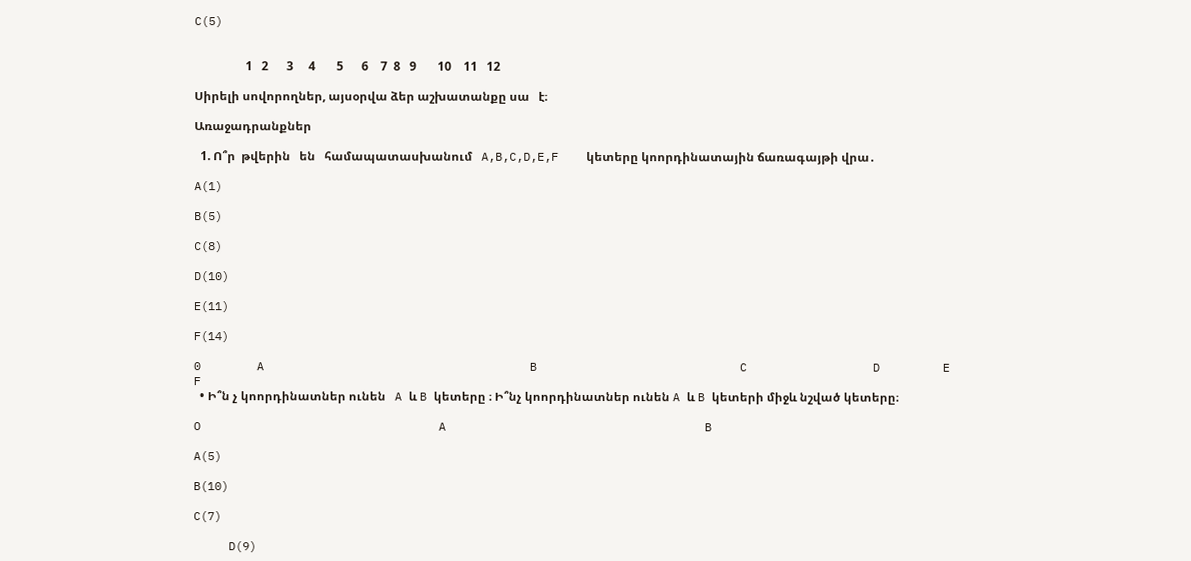C(5)


                 1   2      3     4       5      6    7  8   9       10    11   12

Սիրելի սովորողներ, այսօրվա ձեր աշխատանքը սա   է։

Առաջադրանքներ

  1. Ո՞ր  թվերին   են   համապատասխանում   A,B,C,D,E,F    կետերը կոորդինատային ճառագայթի վրա․

A(1)

B(5)

C(8)

D(10)

E(11)

F(14)

0        A                                      B                             C                  D         E                             F
  • Ի՞ն չ կոորդինատներ ունեն   A և B կետերը ։ Ի՞նչ կոորդինատներ ունեն A և B կետերի միջև նշված կետերը։

O                                  A                                     B

A(5)

B(10)

C(7)

     D(9)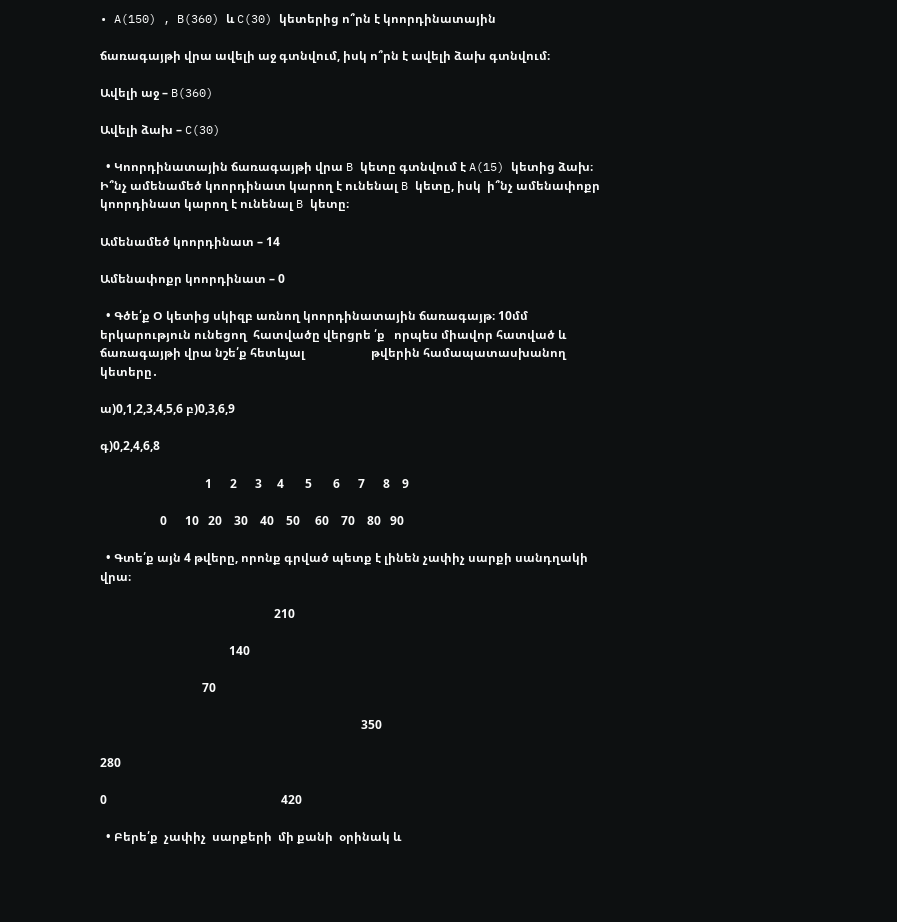• A(150) , B(360) և C(30) կետերից ո՞րն է կոորդինատային

ճառագայթի վրա ավելի աջ գտնվում, իսկ ո՞րն է ավելի ձախ գտնվում։

Ավելի աջ – B(360)

Ավելի ձախ – C(30)

  • Կոորդինատային ճառագայթի վրա B կետը գտնվում է A(15) կետից ձախ։ Ի՞նչ ամենամեծ կոորդինատ կարող է ունենալ B կետը, իսկ  ի՞նչ ամենափոքր                               կոորդինատ կարող է ունենալ B կետը։

Ամենամեծ կոորդինատ – 14

Ամենափոքր կոորդինատ – 0

  • Գծե՛ք Օ կետից սկիզբ առնող կոորդինատային ճառագայթ։ 10մմ երկարություն ունեցող  հատվածը վերցրե ՛ք   որպես միավոր հատված և ճառագայթի վրա նշե՛ք հետևյալ                      թվերին համապատասխանող կետերը․

ա)0,1,2,3,4,5,6 բ)0,3,6,9

գ)0,2,4,6,8

                                   1      2      3     4       5       6      7      8    9

                    0      10   20    30    40    50     60    70    80   90

  • Գտե՛ք այն 4 թվերը, որոնք գրված պետք է լինեն չափիչ սարքի սանդղակի վրա։

                                                          210

                                           140

                                  70

                                                                                       350

280

0                                                          420

  • Բերե՛ք  չափիչ  սարքերի  մի քանի  օրինակ և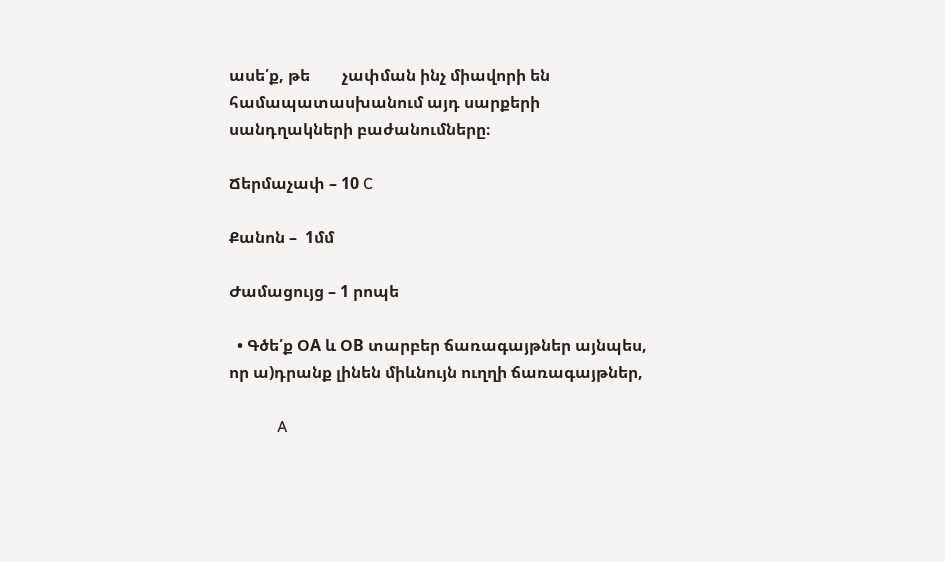ասե՛ք, թե        չափման ինչ միավորի են համապատասխանում այդ սարքերի սանդղակների բաժանումները։

Ճերմաչափ – 10 C

Քանոն –  1մմ

Ժամացույց – 1 րոպե

  • Գծե՛ք ՕA և ՕB տարբեր ճառագայթներ այնպես, որ ա)դրանք լինեն միևնույն ուղղի ճառագայթներ,

            A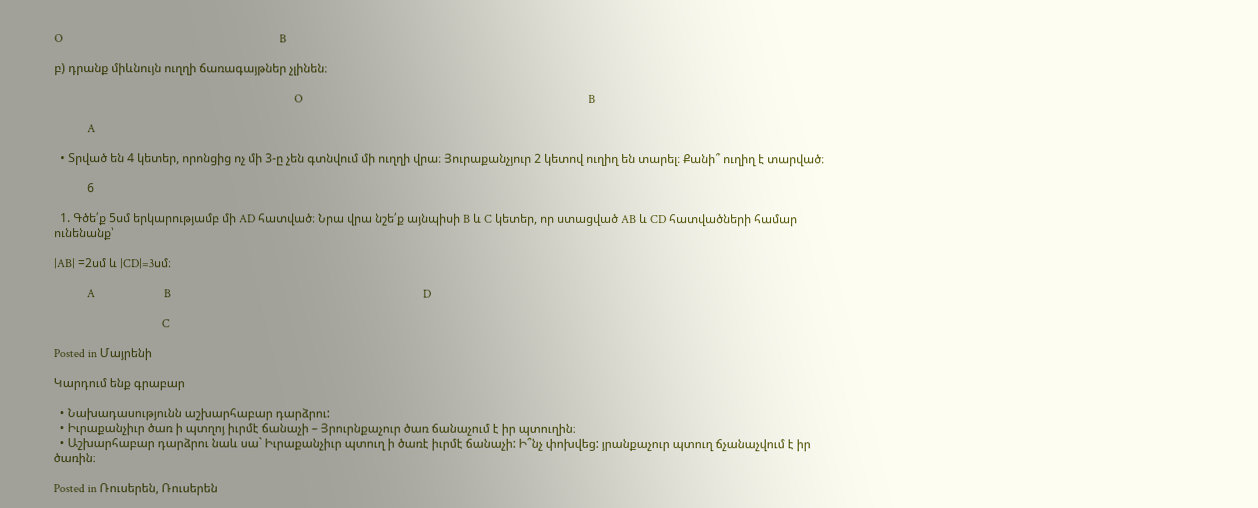O                                                                        B

բ) դրանք միևնույն ուղղի ճառագայթներ չլինեն։

                                                                                O                                                                                               B

           A

  • Տրված են 4 կետեր, որոնցից ոչ մի 3-ը չեն գտնվում մի ուղղի վրա։ Յուրաքանչյուր 2 կետով ուղիղ են տարել։ Քանի՞ ուղիղ է տարված։

           6

  1. Գծե՛ք 5սմ երկարությամբ մի AD հատված։ Նրա վրա նշե՛ք այնպիսի B և C կետեր, որ ստացված AB և CD հատվածների համար ունենանք՝

|AB| =2սմ և |CD|=3սմ։

           A                       B                                                                                    D

                                    C

Posted in Մայրենի

Կարդում ենք գրաբար

  • Նախադասությունն աշխարհաբար դարձրու:
  • Իւրաքանչիւր ծառ ի պտղոյ իւրմէ ճանաչի – Յրուրնքաչուր ծառ ճանաչում է իր պտուղին։
  • Աշխարհաբար դարձրու նաև սա` Իւրաքանչիւր պտուղ ի ծառէ իւրմէ ճանաչի: Ի՞նչ փոխվեց: յրանքաչուր պտուղ ճչանաչվում է իր ծառին։

Posted in Ռուսերեն, Ռուսերեն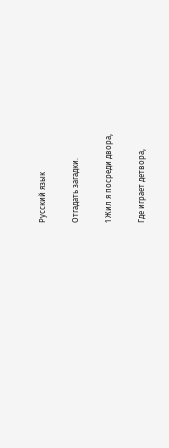Русский язык

Отгадать загадки.

1 Жил я посреди двора,

Где играет детвора,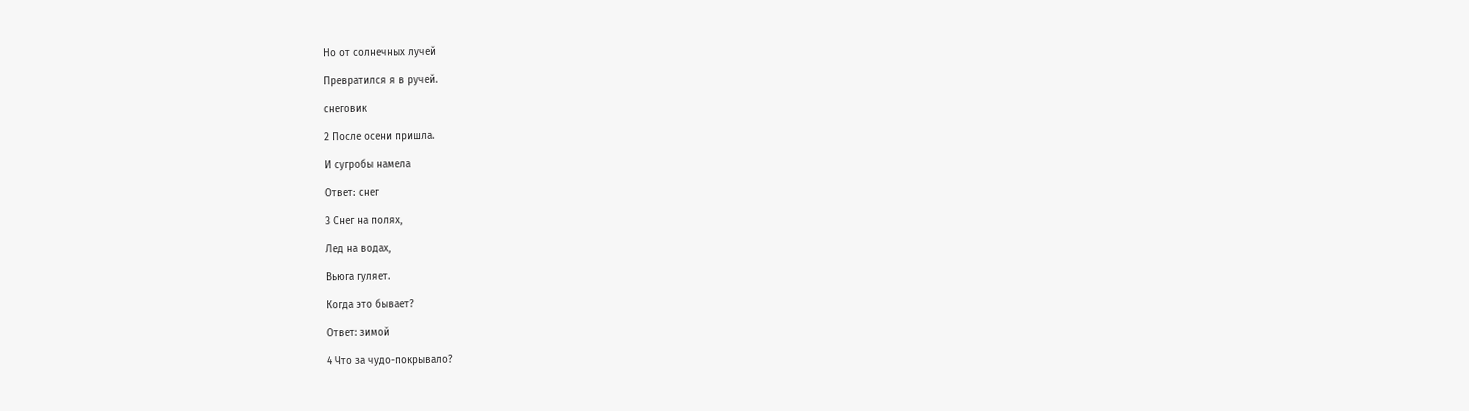Но от солнечных лучей

Превратился я в ручей.

снеговик

2 После осени пришла.

И сугробы намела

Ответ։ снег

3 Снег на полях,

Лед на водах,

Вьюга гуляет.

Когда это бывает?

Ответ: зимой

4 Что за чудо-покрывало?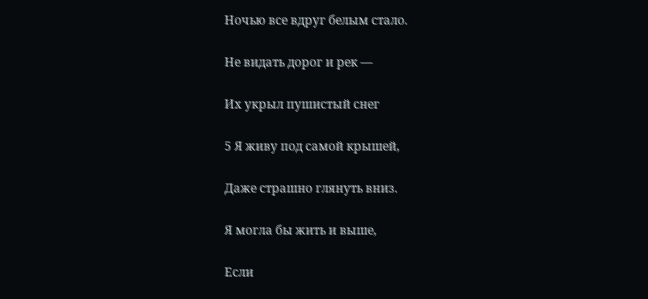Ночью все вдруг белым стало.

Не видать дорог и рек —

Их укрыл пушистый снег

5 Я живу под самой крышей,

Даже страшно глянуть вниз.

Я могла бы жить и выше,

Если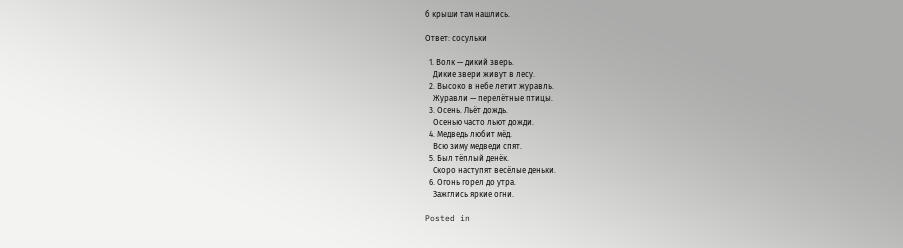б крыши там нашлись.

Ответ: сосульки

  1. Волк — дикий зверь.
    Дикие звери живут в лесу.
  2. Высоко в небе летит журавль.
    Журавли — перелётные птицы.
  3. Осень. Льёт дождь.
    Осенью часто льют дожди.
  4. Медведь любит мёд.
    Всю зиму медведи спят.
  5. Был тёплый денёк.
    Скоро наступят весёлые деньки.
  6. Огонь горел до утра.
    Зажглись яркие огни.

Posted in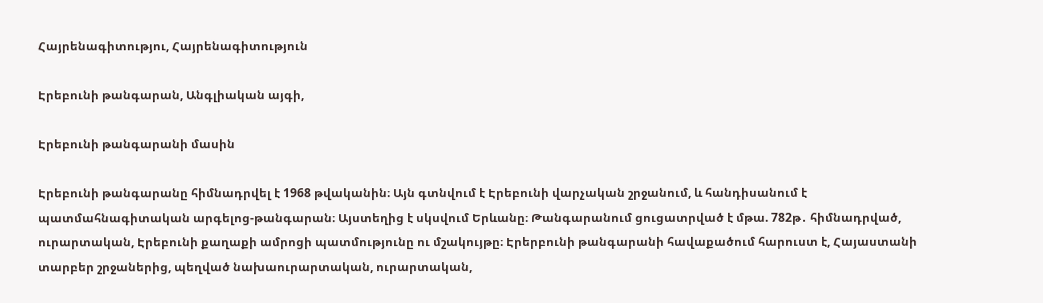Հայրենագիտությու, Հայրենագիտություն

Էրեբունի թանգարան, Անգլիական այգի,

Էրեբունի թանգարանի մասին

Էրեբունի թանգարանը հիմնադրվել է 1968 թվականին։ Այն գտնվում է Էրեբունի վարչական շրջանում, և հանդիսանում է պատմահնագիտական արգելոց-թանգարան։ Այստեղից է սկսվում Երևանը։ Թանգարանում ցուցատրված է մթա. 782թ․ հիմնադրված, ուրարտական, Էրեբունի քաղաքի ամրոցի պատմությունը ու մշակույթը։ Էրերբունի թանգարանի հավաքածում հարուստ է, Հայաստանի տարբեր շրջաներից, պեղված նախաուրարտական, ուրարտական,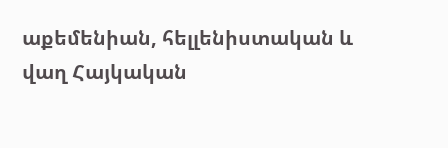աքեմենիան, հելլենիստական և վաղ Հայկական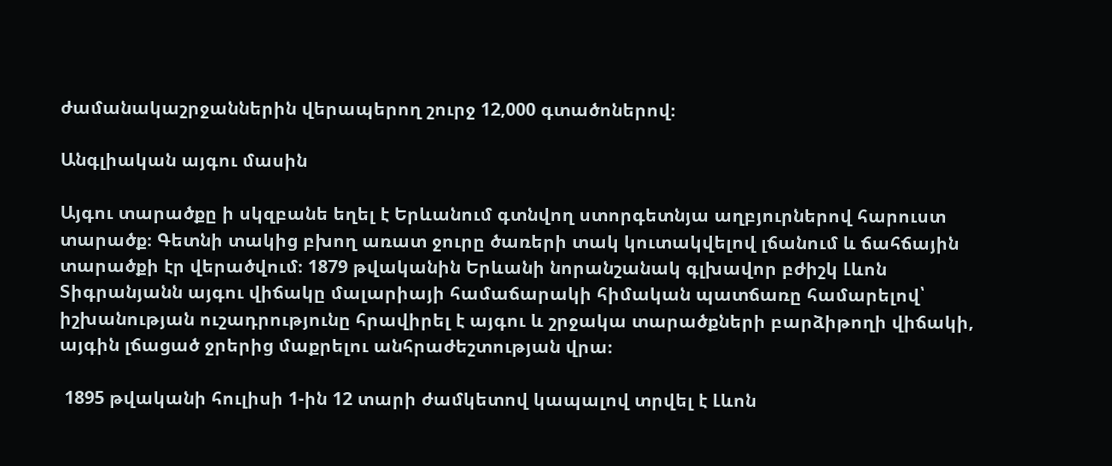ժամանակաշրջաններին վերապերող շուրջ 12,000 գտածոներով։

Անգլիական այգու մասին

Այգու տարածքը ի սկզբանե եղել է Երևանում գտնվող ստորգետնյա աղբյուրներով հարուստ տարածք։ Գետնի տակից բխող առատ ջուրը ծառերի տակ կուտակվելով լճանում և ճահճային տարածքի էր վերածվում։ 1879 թվականին Երևանի նորանշանակ գլխավոր բժիշկ Լևոն Տիգրանյանն այգու վիճակը մալարիայի համաճարակի հիմական պատճառը համարելով՝ իշխանության ուշադրությունը հրավիրել է այգու և շրջակա տարածքների բարձիթողի վիճակի, այգին լճացած ջրերից մաքրելու անհրաժեշտության վրա։

 1895 թվականի հուլիսի 1-ին 12 տարի ժամկետով կապալով տրվել է Լևոն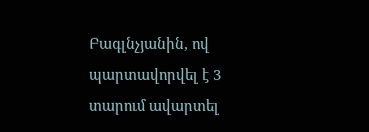Բագլնչյանին, ով պարտավորվել է 3 տարում ավարտել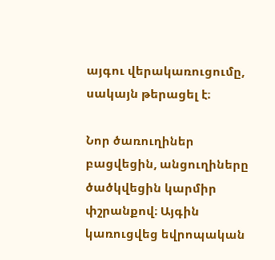այգու վերակառուցումը, սակայն թերացել է։

Նոր ծառուղիներ բացվեցին, անցուղիները ծածկվեցին կարմիր փշրանքով։ Այգին կառուցվեց եվրոպական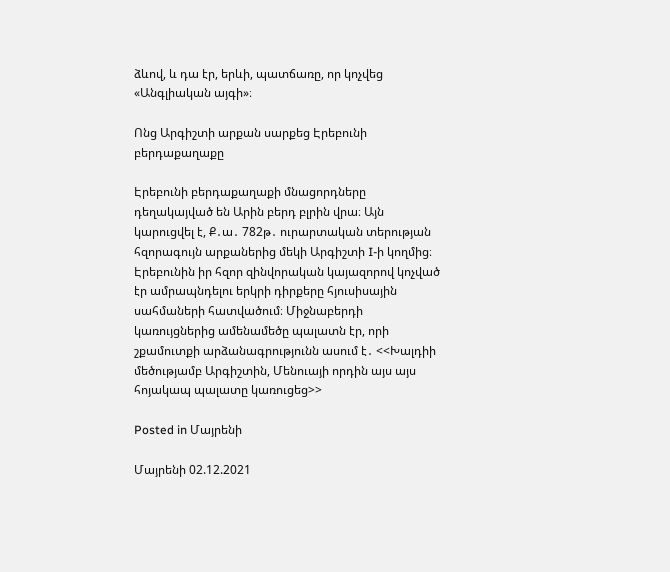ձևով, և դա էր, երևի, պատճառը, որ կոչվեց «Անգլիական այգի»։

Ոնց Արգիշտի արքան սարքեց Էրեբունի բերդաքաղաքը

Էրեբունի բերդաքաղաքի մնացորդները դեղակայված են Արին բերդ բլրին վրա։ Այն կարուցվել է, Ք․ա․ 782թ․ ուրարտական տերության հզորագույն արքաներից մեկի Արգիշտի I-ի կողմից։ Էրեբունին իր հզոր զինվորական կայազորով կոչված էր ամրապնդելու երկրի դիրքերը հյուսիսային սահմաների հատվածում։ Միջնաբերդի կառույցներից ամենամեծը պալատն էր, որի շքամուտքի արձանագրությունն ասում է․ <<Խալդիի մեծությամբ Արգիշտին, Մենուայի որդին այս այս հոյակապ պալատը կառուցեց>>

Posted in Մայրենի

Մայրենի 02.12.2021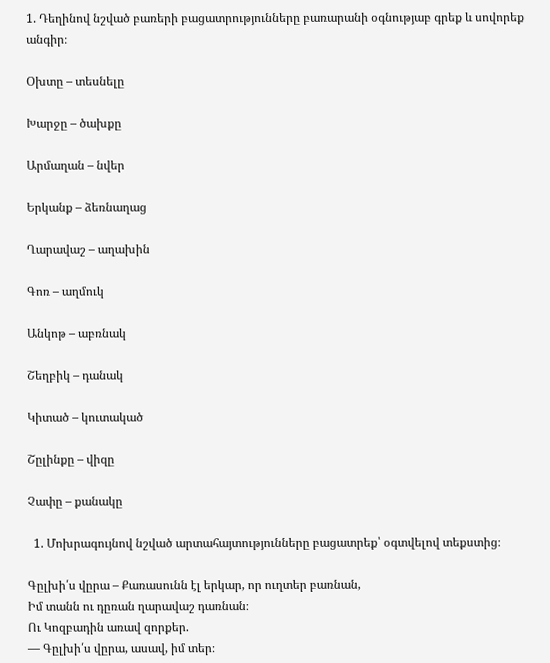1. Դեղինով նշված բառերի բացատրությունները բառարանի օգնությաբ գրեք և սովորեք անգիր։

Օխտը – տեսնելը

Խարջը – ծախքը

Արմաղան – նվեր

Երկանք – ձեռնաղաց

Ղարավաշ – աղախին

Գոռ – աղմուկ

Անկոթ – աբռնակ

Շեղբիկ – դանակ

Կիտած – կուտակած

Շըլինքը – վիզը

Չափը – քանակը

  1. Մոխրագույնով նշված արտահայտությունները բացատրեք՝ օգտվելով տեքստից։

Գըլխի՛ս վըրա – Քառասունն էլ երկար, որ ուղտեր բառնան,
Իմ տանն ու դըռան ղարավաշ դառնան։
Ու Կոզբադին առավ զորքեր.
— Գըլխի՛ս վըրա, ասավ, իմ տեր։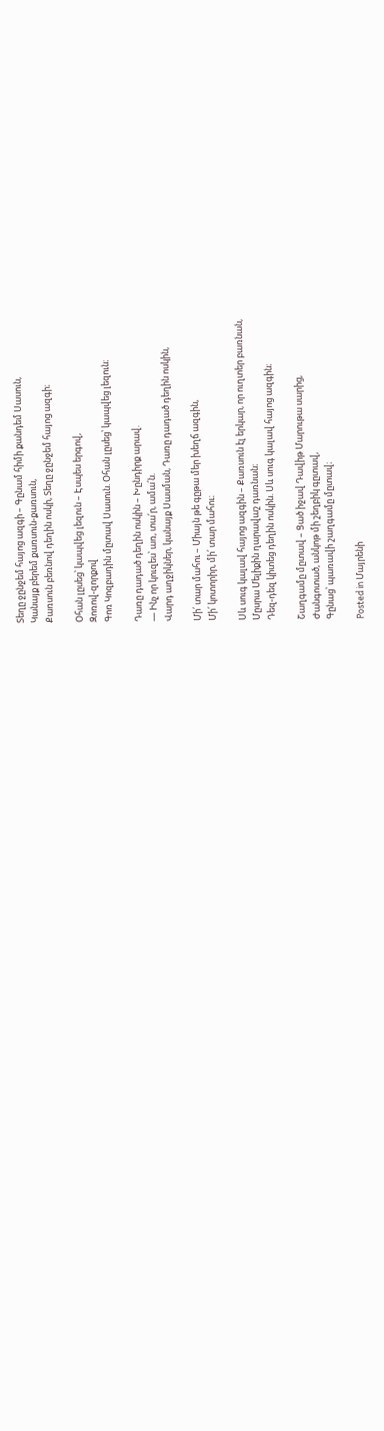Տեղը ջընջեմ հայոց ազգի – Գընամ հիմի քանդեմ Սասուն,
Կանայք բերեմ քառսուն-քառսուն,
Քառսուն բեռնով դեղին ոսկի, Տեղը ջընջեմ հայոց ազգի։

Օհան լըսեց՝ կապվեց լեզուն – Էսպես երգով,
Զոռով-զորքով
Գոռ Կոզբադին մըտավ Սասուն. Օհան լըսեց՝ կապվեց լեզուն։

Դառը դադած դեղին ոսկին – Խընդիրք արավ.
— Ինչ որ կուզես՝ առ, տա՛ր, ամա՛ն.
Վարդ աղջիկներ, կանայք Սասման, Դառը դադած դեղին ոսկին,

Մի՛ տար մահու – Միայն թե գըթա մեր խեղճ ազգին,
Մի՛ կոտորիր, մի՛ տար մահու։

Սև սուգ կալավ հայոց ազգին – Քառսուն էլ երկար, որ ուղտեր բառնան,
Մըսրա Մելիքին ղարավաշ դառնան։
Դեզ-դեզ կիտեց դեղին ոսկին. Սև սուգ կալավ հայոց ազգին։

Շաղգամը մըտավ – Ցած իջավ Դավիթ Մարութա սարից,
Ժանգոտած, անկոթ մի շեղբիկ գըտավ,
Գընաց՝ պառավի շաղգամը մըտավ։

Posted in Մայրենի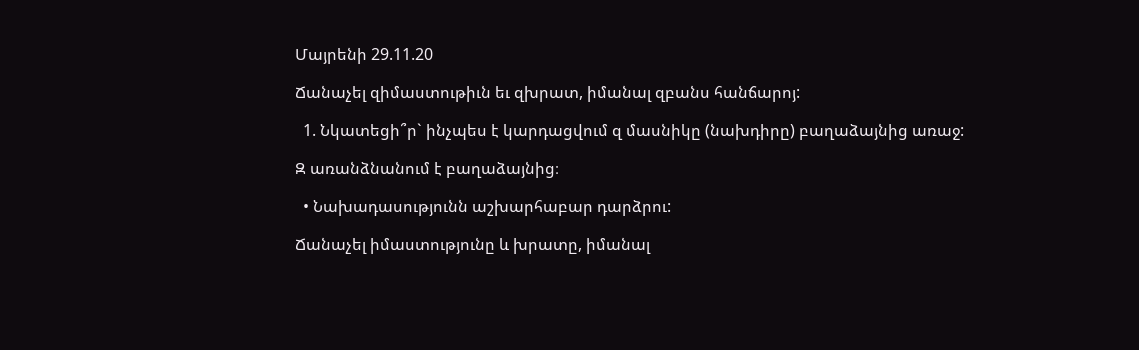Մայրենի 29.11.20

Ճանաչել զիմաստութիւն եւ զխրատ, իմանալ զբանս հանճարոյ:

  1. Նկատեցի՞ր` ինչպես է կարդացվում զ մասնիկը (նախդիրը) բաղաձայնից առաջ:

Զ առանձնանում է բաղաձայնից։

  • Նախադասությունն աշխարհաբար դարձրու:

Ճանաչել իմաստությունը և խրատը, իմանալ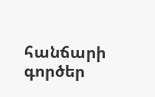հանճարի գործեր